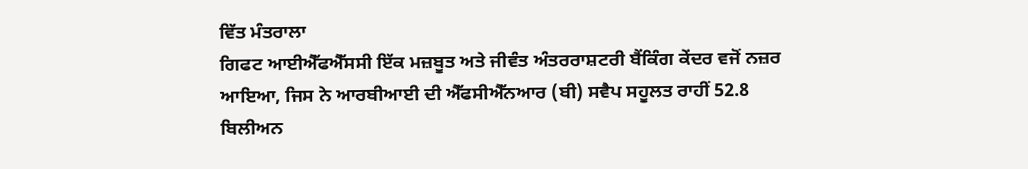ਵਿੱਤ ਮੰਤਰਾਲਾ
ਗਿਫਟ ਆਈਐੱਫਐੱਸਸੀ ਇੱਕ ਮਜ਼ਬੂਤ ਅਤੇ ਜੀਵੰਤ ਅੰਤਰਰਾਸ਼ਟਰੀ ਬੈਂਕਿੰਗ ਕੇਂਦਰ ਵਜੋਂ ਨਜ਼ਰ ਆਇਆ, ਜਿਸ ਨੇ ਆਰਬੀਆਈ ਦੀ ਐੱਫਸੀਐੱਨਆਰ (ਬੀ) ਸਵੈਪ ਸਹੂਲਤ ਰਾਹੀਂ 52.8 ਬਿਲੀਅਨ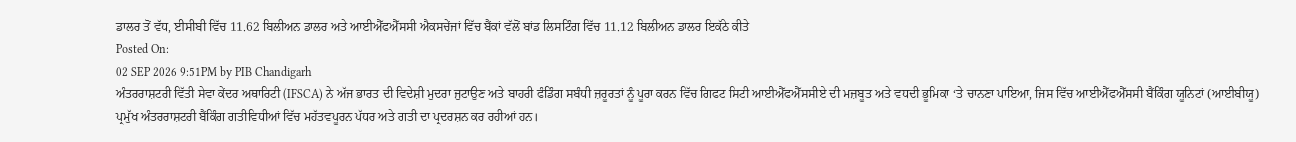ਡਾਲਰ ਤੋਂ ਵੱਧ, ਈਸੀਬੀ ਵਿੱਚ 11.62 ਬਿਲੀਅਨ ਡਾਲਰ ਅਤੇ ਆਈਐੱਫਐੱਸਸੀ ਐਕਸਚੇਂਜਾਂ ਵਿੱਚ ਬੈਂਕਾਂ ਵੱਲੋਂ ਬਾਂਡ ਲਿਸਟਿੰਗ ਵਿੱਚ 11.12 ਬਿਲੀਅਨ ਡਾਲਰ ਇਕੱਠੇ ਕੀਤੇ
Posted On:
02 SEP 2026 9:51PM by PIB Chandigarh
ਅੰਤਰਰਾਸ਼ਟਰੀ ਵਿੱਤੀ ਸੇਵਾ ਕੇਂਦਰ ਅਥਾਰਿਟੀ (IFSCA) ਨੇ ਅੱਜ ਭਾਰਤ ਦੀ ਵਿਦੇਸ਼ੀ ਮੁਦਰਾ ਜੁਟਾਉਣ ਅਤੇ ਬਾਹਰੀ ਫੰਡਿੰਗ ਸਬੰਧੀ ਜ਼ਰੂਰਤਾਂ ਨੂੰ ਪੂਰਾ ਕਰਨ ਵਿੱਚ ਗਿਫਟ ਸਿਟੀ ਆਈਐੱਫਐੱਸਸੀਏ ਦੀ ਮਜ਼ਬੂਤ ਅਤੇ ਵਧਦੀ ਭੂਮਿਕਾ ‘ਤੇ ਚਾਨਣਾ ਪਾਇਆ, ਜਿਸ ਵਿੱਚ ਆਈਐੱਫਐੱਸਸੀ ਬੈਂਕਿੰਗ ਯੂਨਿਟਾਂ (ਆਈਬੀਯੂ) ਪ੍ਰਮੁੱਖ ਅੰਤਰਰਾਸ਼ਟਰੀ ਬੈਂਕਿੰਗ ਗਤੀਵਿਧੀਆਂ ਵਿੱਚ ਮਹੱਤਵਪੂਰਨ ਪੱਧਰ ਅਤੇ ਗਤੀ ਦਾ ਪ੍ਰਦਰਸ਼ਨ ਕਰ ਰਹੀਆਂ ਹਨ।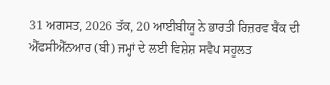31 ਅਗਸਤ, 2026 ਤੱਕ, 20 ਆਈਬੀਯੂ ਨੇ ਭਾਰਤੀ ਰਿਜ਼ਰਵ ਬੈਂਕ ਦੀ ਐੱਫਸੀਐੱਨਆਰ (ਬੀ) ਜਮ੍ਹਾਂ ਦੇ ਲਈ ਵਿਸ਼ੇਸ਼ ਸਵੈਪ ਸਹੂਲਤ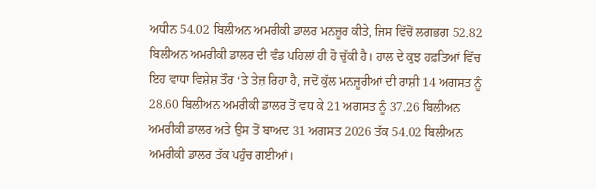ਅਧੀਨ 54.02 ਬਿਲੀਅਨ ਅਮਰੀਕੀ ਡਾਲਰ ਮਨਜ਼ੂਰ ਕੀਤੇ, ਜਿਸ ਵਿੱਚੋਂ ਲਗਭਗ 52.82 ਬਿਲੀਅਨ ਅਮਰੀਕੀ ਡਾਲਰ ਦੀ ਵੰਡ ਪਹਿਲਾਂ ਹੀ ਹੋ ਚੁੱਕੀ ਹੈ। ਹਾਲ ਦੇ ਕੁਝ ਹਫ਼ਤਿਆਂ ਵਿੱਚ ਇਹ ਵਾਧਾ ਵਿਸ਼ੇਸ਼ ਤੌਰ ‘ਤੇ ਤੇਜ਼ ਰਿਹਾ ਹੈ, ਜਦੋਂ ਕੁੱਲ ਮਨਜ਼ੂਰੀਆਂ ਦੀ ਰਾਸ਼ੀ 14 ਅਗਸਤ ਨੂੰ 28.60 ਬਿਲੀਅਨ ਅਮਰੀਕੀ ਡਾਲਰ ਤੋਂ ਵਧ ਕੇ 21 ਅਗਸਤ ਨੂੰ 37.26 ਬਿਲੀਅਨ ਅਮਰੀਕੀ ਡਾਲਰ ਅਤੇ ਉਸ ਤੋਂ ਬਾਅਦ 31 ਅਗਸਤ 2026 ਤੱਕ 54.02 ਬਿਲੀਅਨ ਅਮਰੀਕੀ ਡਾਲਰ ਤੱਕ ਪਹੁੰਚ ਗਈਆਂ।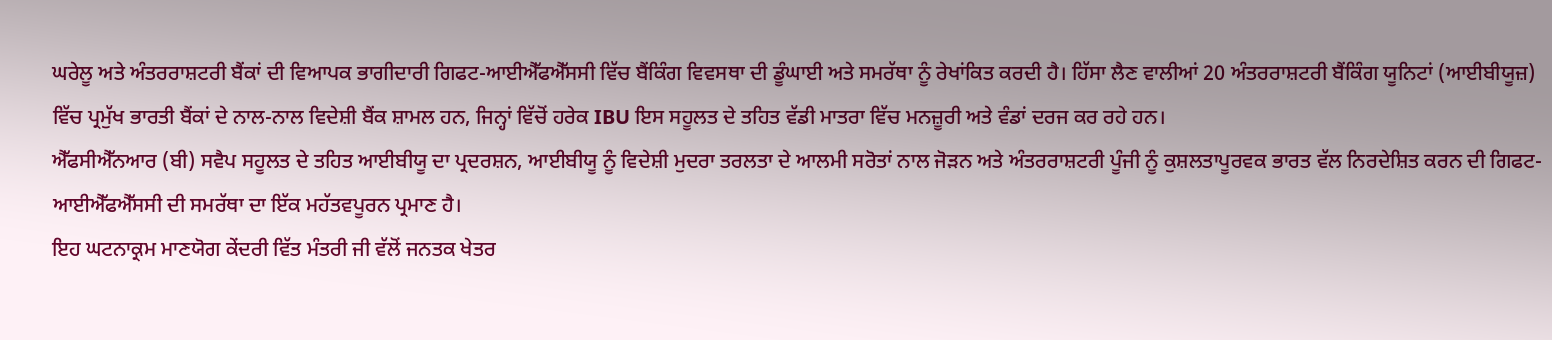ਘਰੇਲੂ ਅਤੇ ਅੰਤਰਰਾਸ਼ਟਰੀ ਬੈਂਕਾਂ ਦੀ ਵਿਆਪਕ ਭਾਗੀਦਾਰੀ ਗਿਫਟ-ਆਈਐੱਫਐੱਸਸੀ ਵਿੱਚ ਬੈਂਕਿੰਗ ਵਿਵਸਥਾ ਦੀ ਡੂੰਘਾਈ ਅਤੇ ਸਮਰੱਥਾ ਨੂੰ ਰੇਖਾਂਕਿਤ ਕਰਦੀ ਹੈ। ਹਿੱਸਾ ਲੈਣ ਵਾਲੀਆਂ 20 ਅੰਤਰਰਾਸ਼ਟਰੀ ਬੈਂਕਿੰਗ ਯੂਨਿਟਾਂ (ਆਈਬੀਯੂਜ਼) ਵਿੱਚ ਪ੍ਰਮੁੱਖ ਭਾਰਤੀ ਬੈਂਕਾਂ ਦੇ ਨਾਲ-ਨਾਲ ਵਿਦੇਸ਼ੀ ਬੈਂਕ ਸ਼ਾਮਲ ਹਨ, ਜਿਨ੍ਹਾਂ ਵਿੱਚੋਂ ਹਰੇਕ IBU ਇਸ ਸਹੂਲਤ ਦੇ ਤਹਿਤ ਵੱਡੀ ਮਾਤਰਾ ਵਿੱਚ ਮਨਜ਼ੂਰੀ ਅਤੇ ਵੰਡਾਂ ਦਰਜ ਕਰ ਰਹੇ ਹਨ।
ਐੱਫਸੀਐੱਨਆਰ (ਬੀ) ਸਵੈਪ ਸਹੂਲਤ ਦੇ ਤਹਿਤ ਆਈਬੀਯੂ ਦਾ ਪ੍ਰਦਰਸ਼ਨ, ਆਈਬੀਯੂ ਨੂੰ ਵਿਦੇਸ਼ੀ ਮੁਦਰਾ ਤਰਲਤਾ ਦੇ ਆਲਮੀ ਸਰੋਤਾਂ ਨਾਲ ਜੋੜਨ ਅਤੇ ਅੰਤਰਰਾਸ਼ਟਰੀ ਪੂੰਜੀ ਨੂੰ ਕੁਸ਼ਲਤਾਪੂਰਵਕ ਭਾਰਤ ਵੱਲ ਨਿਰਦੇਸ਼ਿਤ ਕਰਨ ਦੀ ਗਿਫਟ-ਆਈਐੱਫਐੱਸਸੀ ਦੀ ਸਮਰੱਥਾ ਦਾ ਇੱਕ ਮਹੱਤਵਪੂਰਨ ਪ੍ਰਮਾਣ ਹੈ।
ਇਹ ਘਟਨਾਕ੍ਰਮ ਮਾਣਯੋਗ ਕੇਂਦਰੀ ਵਿੱਤ ਮੰਤਰੀ ਜੀ ਵੱਲੋਂ ਜਨਤਕ ਖੇਤਰ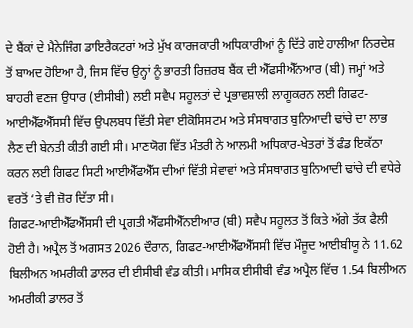ਦੇ ਬੈਂਕਾਂ ਦੇ ਮੈਨੇਜਿੰਗ ਡਾਇਰੈਕਟਰਾਂ ਅਤੇ ਮੁੱਖ ਕਾਰਜਕਾਰੀ ਅਧਿਕਾਰੀਆਂ ਨੂੰ ਦਿੱਤੇ ਗਏ ਹਾਲੀਆ ਨਿਰਦੇਸ਼ ਤੋਂ ਬਾਅਦ ਹੋਇਆ ਹੈ, ਜਿਸ ਵਿੱਚ ਉਨ੍ਹਾਂ ਨੂੰ ਭਾਰਤੀ ਰਿਜ਼ਰਬ ਬੈਂਕ ਦੀ ਐੱਫਸੀਐੱਨਆਰ (ਬੀ) ਜਮ੍ਹਾਂ ਅਤੇ ਬਾਹਰੀ ਵਣਜ ਉਧਾਰ (ਈਸੀਬੀ) ਲਈ ਸਵੈਪ ਸਹੂਲਤਾਂ ਦੇ ਪ੍ਰਭਾਵਸ਼ਾਲੀ ਲਾਗੂਕਰਨ ਲਈ ਗਿਫਟ-ਆਈਐੱਫਐੱਸਸੀ ਵਿੱਚ ਉਪਲਬਧ ਵਿੱਤੀ ਸੇਵਾ ਈਕੋਸਿਸਟਮ ਅਤੇ ਸੰਸਥਾਗਤ ਬੁਨਿਆਦੀ ਢਾਂਚੇ ਦਾ ਲਾਭ ਲੈਣ ਦੀ ਬੇਨਤੀ ਕੀਤੀ ਗਈ ਸੀ। ਮਾਣਯੋਗ ਵਿੱਤ ਮੰਤਰੀ ਨੇ ਆਲਮੀ ਅਧਿਕਾਰ-ਖੇਤਰਾਂ ਤੋਂ ਫੰਡ ਇਕੱਠਾ ਕਰਨ ਲਈ ਗਿਫਟ ਸਿਟੀ ਆਈਐੱਫਐੱਸ ਦੀਆਂ ਵਿੱਤੀ ਸੇਵਾਵਾਂ ਅਤੇ ਸੰਸਥਾਗਤ ਬੁਨਿਆਦੀ ਢਾਂਚੇ ਦੀ ਵਧੇਰੇ ਵਰਤੋਂ ‘ਤੇ ਵੀ ਜ਼ੋਰ ਦਿੱਤਾ ਸੀ।
ਗਿਫਟ-ਆਈਐੱਫਐੱਸਸੀ ਦੀ ਪ੍ਰਗਤੀ ਐੱਫਸੀਐੱਨਈਆਰ (ਬੀ) ਸਵੈਪ ਸਹੂਲਤ ਤੋਂ ਕਿਤੇ ਅੱਗੇ ਤੱਕ ਫੈਲੀ ਹੋਈ ਹੈ। ਅਪ੍ਰੈਲ ਤੋਂ ਅਗਸਤ 2026 ਦੌਰਾਨ, ਗਿਫਟ-ਆਈਐੱਫਐੱਸਸੀ ਵਿੱਚ ਮੌਜੂਦ ਆਈਬੀਯੂ ਨੇ 11.62 ਬਿਲੀਅਨ ਅਮਰੀਕੀ ਡਾਲਰ ਦੀ ਈਸੀਬੀ ਵੰਡ ਕੀਤੀ। ਮਾਸਿਕ ਈਸੀਬੀ ਵੰਡ ਅਪ੍ਰੈਲ ਵਿੱਚ 1.54 ਬਿਲੀਅਨ ਅਮਰੀਕੀ ਡਾਲਰ ਤੋਂ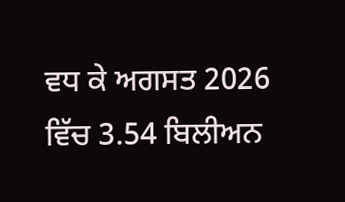ਵਧ ਕੇ ਅਗਸਤ 2026 ਵਿੱਚ 3.54 ਬਿਲੀਅਨ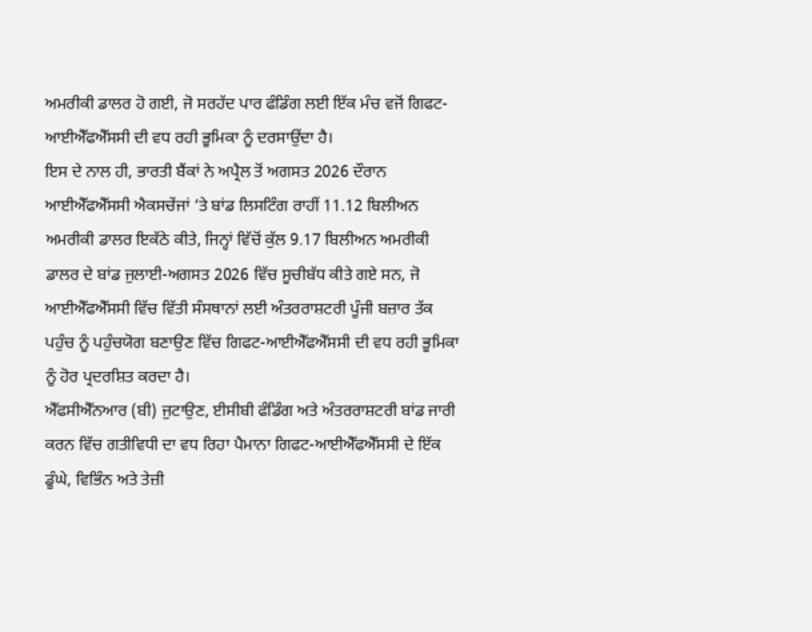ਅਮਰੀਕੀ ਡਾਲਰ ਹੋ ਗਈ, ਜੋ ਸਰਹੱਦ ਪਾਰ ਫੰਡਿੰਗ ਲਈ ਇੱਕ ਮੰਚ ਵਜੋਂ ਗਿਫਟ-ਆਈਐੱਫਐੱਸਸੀ ਦੀ ਵਧ ਰਹੀ ਭੂਮਿਕਾ ਨੂੰ ਦਰਸਾਉਂਦਾ ਹੈ।
ਇਸ ਦੇ ਨਾਲ ਹੀ, ਭਾਰਤੀ ਬੈਂਕਾਂ ਨੇ ਅਪ੍ਰੈਲ ਤੋਂ ਅਗਸਤ 2026 ਦੌਰਾਨ ਆਈਐੱਫਐੱਸਸੀ ਐਕਸਚੇਂਜਾਂ ‘ਤੇ ਬਾਂਡ ਲਿਸਟਿੰਗ ਰਾਹੀਂ 11.12 ਬਿਲੀਅਨ ਅਮਰੀਕੀ ਡਾਲਰ ਇਕੱਠੇ ਕੀਤੇ, ਜਿਨ੍ਹਾਂ ਵਿੱਚੋਂ ਕੁੱਲ 9.17 ਬਿਲੀਅਨ ਅਮਰੀਕੀ ਡਾਲਰ ਦੇ ਬਾਂਡ ਜੁਲਾਈ-ਅਗਸਤ 2026 ਵਿੱਚ ਸੂਚੀਬੱਧ ਕੀਤੇ ਗਏ ਸਨ, ਜੋ ਆਈਐੱਫਐੱਸਸੀ ਵਿੱਚ ਵਿੱਤੀ ਸੰਸਥਾਨਾਂ ਲਈ ਅੰਤਰਰਾਸ਼ਟਰੀ ਪੂੰਜੀ ਬਜ਼ਾਰ ਤੱਕ ਪਹੁੰਚ ਨੂੰ ਪਹੁੰਚਯੋਗ ਬਣਾਉਣ ਵਿੱਚ ਗਿਫਟ-ਆਈਐੱਫਐੱਸਸੀ ਦੀ ਵਧ ਰਹੀ ਭੂਮਿਕਾ ਨੂੰ ਹੋਰ ਪ੍ਰਦਰਸ਼ਿਤ ਕਰਦਾ ਹੈ।
ਐੱਫਸੀਐੱਨਆਰ (ਬੀ) ਜੁਟਾਉਣ, ਈਸੀਬੀ ਫੰਡਿੰਗ ਅਤੇ ਅੰਤਰਰਾਸ਼ਟਰੀ ਬਾਂਡ ਜਾਰੀ ਕਰਨ ਵਿੱਚ ਗਤੀਵਿਧੀ ਦਾ ਵਧ ਰਿਹਾ ਪੈਮਾਨਾ ਗਿਫਟ-ਆਈਐੱਫਐੱਸਸੀ ਦੇ ਇੱਕ ਡੂੰਘੇ, ਵਿਭਿੰਨ ਅਤੇ ਤੇਜ਼ੀ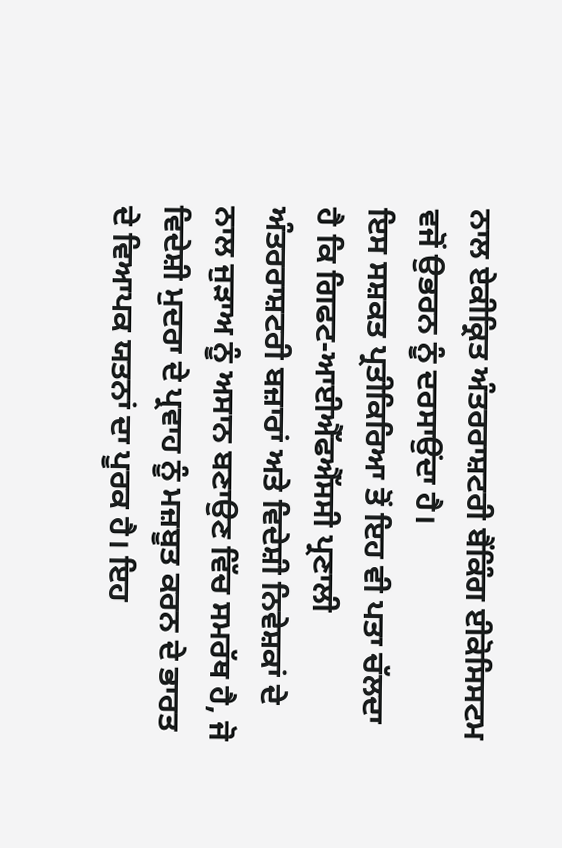ਨਾਲ ਏਕੀਕ੍ਰਿਤ ਅੰਤਰਰਾਸ਼ਟਰੀ ਬੈਂਕਿੰਗ ਈਕੋਸਿਸਟਮ ਵਜੋਂ ਉਭਰਨ ਨੂੰ ਦਰਸਾਉਂਦਾ ਹੈ।
ਇਸ ਸਸ਼ਕਤ ਪ੍ਰਤੀਕਿਰਿਆ ਤੋਂ ਇਹ ਵੀ ਪਤਾ ਚੱਲਦਾ ਹੈ ਕਿ ਗਿਫਟ-ਆਈਐੱਫਐੱਸਸੀ ਪ੍ਰਣਾਲੀ ਅੰਤਰਰਾਸ਼ਟਰੀ ਬਜ਼ਾਰਾਂ ਅਤੇ ਵਿਦੇਸ਼ੀ ਨਿਵੇਸ਼ਕਾਂ ਦੇ ਨਾਲ ਜੁੜਾਅ ਨੂੰ ਅਸਾਨ ਬਣਾਉਣ ਵਿੱਚ ਸਮਰੱਥ ਹੈ, ਜੋ ਵਿਦੇਸ਼ੀ ਮੁਦਰਾ ਦੇ ਪ੍ਰਵਾਹ ਨੂੰ ਮਜ਼ਬੂਤ ਕਰਨ ਦੇ ਭਾਰਤ ਦੇ ਵਿਆਪਕ ਯਤਨਾਂ ਦਾ ਪੂਰਕ ਹੈ। ਇਹ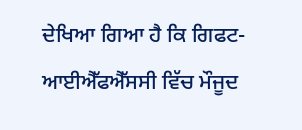ਦੇਖਿਆ ਗਿਆ ਹੈ ਕਿ ਗਿਫਟ-ਆਈਐੱਫਐੱਸਸੀ ਵਿੱਚ ਮੌਜੂਦ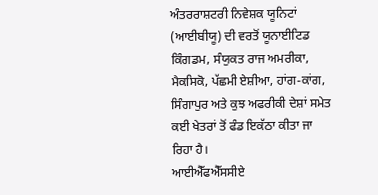ਅੰਤਰਰਾਸ਼ਟਰੀ ਨਿਵੇਸ਼ਕ ਯੂਨਿਟਾਂ (ਆਈਬੀਯੂ) ਦੀ ਵਰਤੋਂ ਯੂਨਾਈਟਿਡ ਕਿੰਗਡਮ, ਸੰਯੁਕਤ ਰਾਜ ਅਮਰੀਕਾ, ਮੈਕਸਿਕੋ, ਪੱਛਮੀ ਏਸ਼ੀਆ, ਹਾਂਗ-ਕਾਂਗ, ਸਿੰਗਾਪੁਰ ਅਤੇ ਕੁਝ ਅਫਰੀਕੀ ਦੇਸ਼ਾਂ ਸਮੇਤ ਕਈ ਖੇਤਰਾਂ ਤੋਂ ਫੰਡ ਇਕੱਠਾ ਕੀਤਾ ਜਾ ਰਿਹਾ ਹੈ।
ਆਈਐੱਫਐੱਸਸੀਏ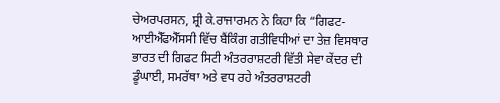ਚੇਅਰਪਰਸਨ, ਸ਼੍ਰੀ ਕੇ.ਰਾਜਾਰਮਨ ਨੇ ਕਿਹਾ ਕਿ “ਗਿਫਟ-ਆਈਐੱਫਐੱਸਸੀ ਵਿੱਚ ਬੈਂਕਿੰਗ ਗਤੀਵਿਧੀਆਂ ਦਾ ਤੇਜ਼ ਵਿਸਥਾਰ ਭਾਰਤ ਦੀ ਗਿਫਟ ਸਿਟੀ ਅੰਤਰਰਾਸ਼ਟਰੀ ਵਿੱਤੀ ਸੇਵਾ ਕੇਂਦਰ ਦੀ ਡੂੰਘਾਈ, ਸਮਰੱਥਾ ਅਤੇ ਵਧ ਰਹੇ ਅੰਤਰਰਾਸ਼ਟਰੀ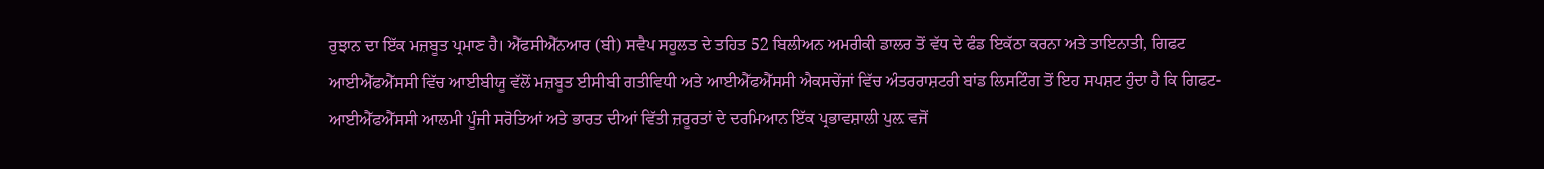ਰੁਝਾਨ ਦਾ ਇੱਕ ਮਜ਼ਬੂਤ ਪ੍ਰਮਾਣ ਹੈ। ਐੱਫਸੀਐੱਨਆਰ (ਬੀ) ਸਵੈਪ ਸਹੂਲਤ ਦੇ ਤਹਿਤ 52 ਬਿਲੀਅਨ ਅਮਰੀਕੀ ਡਾਲਰ ਤੋਂ ਵੱਧ ਦੇ ਫੰਡ ਇਕੱਠਾ ਕਰਨਾ ਅਤੇ ਤਾਇਨਾਤੀ, ਗਿਫਟ ਆਈਐੱਫਐੱਸਸੀ ਵਿੱਚ ਆਈਬੀਯੂ ਵੱਲੋਂ ਮਜ਼ਬੂਤ ਈਸੀਬੀ ਗਤੀਵਿਧੀ ਅਤੇ ਆਈਐੱਫਐੱਸਸੀ ਐਕਸਚੇਂਜਾਂ ਵਿੱਚ ਅੰਤਰਰਾਸ਼ਟਰੀ ਬਾਂਡ ਲਿਸਟਿੰਗ ਤੋਂ ਇਹ ਸਪਸ਼ਟ ਹੁੰਦਾ ਹੈ ਕਿ ਗਿਫਟ-ਆਈਐੱਫਐੱਸਸੀ ਆਲਮੀ ਪੂੰਜੀ ਸਰੋਤਿਆਂ ਅਤੇ ਭਾਰਤ ਦੀਆਂ ਵਿੱਤੀ ਜ਼ਰੂਰਤਾਂ ਦੇ ਦਰਮਿਆਨ ਇੱਕ ਪ੍ਰਭਾਵਸ਼ਾਲੀ ਪੁਲ਼ ਵਜੋਂ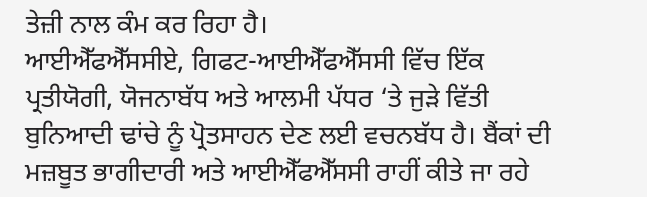ਤੇਜ਼ੀ ਨਾਲ ਕੰਮ ਕਰ ਰਿਹਾ ਹੈ।
ਆਈਐੱਫਐੱਸਸੀਏ, ਗਿਫਟ-ਆਈਐੱਫਐੱਸਸੀ ਵਿੱਚ ਇੱਕ ਪ੍ਰਤੀਯੋਗੀ, ਯੋਜਨਾਬੱਧ ਅਤੇ ਆਲਮੀ ਪੱਧਰ ‘ਤੇ ਜੁੜੇ ਵਿੱਤੀ ਬੁਨਿਆਦੀ ਢਾਂਚੇ ਨੂੰ ਪ੍ਰੋਤਸਾਹਨ ਦੇਣ ਲਈ ਵਚਨਬੱਧ ਹੈ। ਬੈਂਕਾਂ ਦੀ ਮਜ਼ਬੂਤ ਭਾਗੀਦਾਰੀ ਅਤੇ ਆਈਐੱਫਐੱਸਸੀ ਰਾਹੀਂ ਕੀਤੇ ਜਾ ਰਹੇ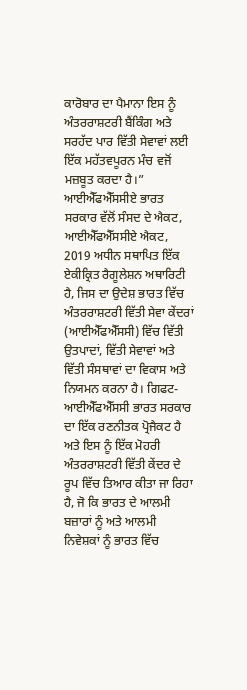ਕਾਰੋਬਾਰ ਦਾ ਪੈਮਾਨਾ ਇਸ ਨੂੰ ਅੰਤਰਰਾਸ਼ਟਰੀ ਬੈਂਕਿੰਗ ਅਤੇ ਸਰਹੱਦ ਪਾਰ ਵਿੱਤੀ ਸੇਵਾਵਾਂ ਲਈ ਇੱਕ ਮਹੱਤਵਪੂਰਨ ਮੰਚ ਵਜੋਂ ਮਜ਼ਬੂਤ ਕਰਦਾ ਹੈ।”
ਆਈਐੱਫਐੱਸਸੀਏ ਭਾਰਤ ਸਰਕਾਰ ਵੱਲੋਂ ਸੰਸਦ ਦੇ ਐਕਟ, ਆਈਐੱਫਐੱਸਸੀਏ ਐਕਟ, 2019 ਅਧੀਨ ਸਥਾਪਿਤ ਇੱਕ ਏਕੀਕ੍ਰਿਤ ਰੈਗੂਲੇਸ਼ਨ ਅਥਾਰਿਟੀ ਹੈ, ਜਿਸ ਦਾ ਉਦੇਸ਼ ਭਾਰਤ ਵਿੱਚ ਅੰਤਰਰਾਸ਼ਟਰੀ ਵਿੱਤੀ ਸੇਵਾ ਕੇਂਦਰਾਂ (ਆਈਐੱਫਐੱਸਸੀ) ਵਿੱਚ ਵਿੱਤੀ ਉਤਪਾਦਾਂ, ਵਿੱਤੀ ਸੇਵਾਵਾਂ ਅਤੇ ਵਿੱਤੀ ਸੰਸਥਾਵਾਂ ਦਾ ਵਿਕਾਸ ਅਤੇ ਨਿਯਮਨ ਕਰਨਾ ਹੈ। ਗਿਫਟ-ਆਈਐੱਫਐੱਸਸੀ ਭਾਰਤ ਸਰਕਾਰ ਦਾ ਇੱਕ ਰਣਨੀਤਕ ਪ੍ਰੋਜੈਕਟ ਹੈ ਅਤੇ ਇਸ ਨੂੰ ਇੱਕ ਮੋਹਰੀ ਅੰਤਰਰਾਸ਼ਟਰੀ ਵਿੱਤੀ ਕੇਂਦਰ ਦੇ ਰੂਪ ਵਿੱਚ ਤਿਆਰ ਕੀਤਾ ਜਾ ਰਿਹਾ ਹੈ, ਜੋ ਕਿ ਭਾਰਤ ਦੇ ਆਲਮੀ ਬਜ਼ਾਰਾਂ ਨੂੰ ਅਤੇ ਆਲਮੀ ਨਿਵੇਸ਼ਕਾਂ ਨੂੰ ਭਾਰਤ ਵਿੱਚ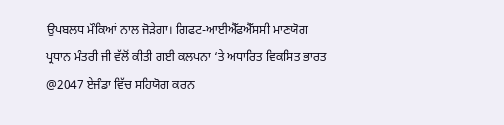ਉਪਬਲਧ ਮੌਕਿਆਂ ਨਾਲ ਜੋੜੇਗਾ। ਗਿਫਟ-ਆਈਐੱਫਐੱਸਸੀ ਮਾਣਯੋਗ ਪ੍ਰਧਾਨ ਮੰਤਰੀ ਜੀ ਵੱਲੋਂ ਕੀਤੀ ਗਈ ਕਲਪਨਾ ‘ਤੇ ਅਧਾਰਿਤ ਵਿਕਸਿਤ ਭਾਰਤ @2047 ਏਜੰਡਾ ਵਿੱਚ ਸਹਿਯੋਗ ਕਰਨ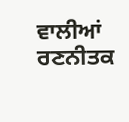ਵਾਲੀਆਂ ਰਣਨੀਤਕ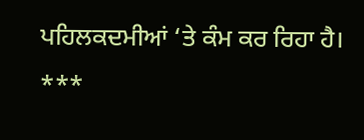ਪਹਿਲਕਦਮੀਆਂ ‘ਤੇ ਕੰਮ ਕਰ ਰਿਹਾ ਹੈ।
***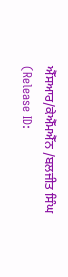ਐੱਸਆਰ/ਕੇਐੱਮਐੱਨ /ਬਲਜੀਤ ਸਿੰਘ
(Release ID: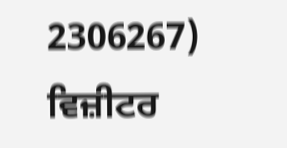2306267)
ਵਿਜ਼ੀਟਰ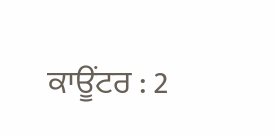ਕਾਊਂਟਰ : 2